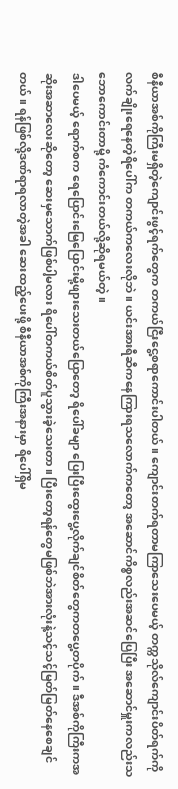စီနီယာအစ်ကိုကြီးမရှိတဲ့ကျောင်းဖွင့်ရက်တွေက တကယ်ငြီးငွေ့စရာကောင်းပါတယ်။ ကျောင်းတက်ရတာမကြာသေးပေမယ့် တက္ကသိုလ်ကျောင်းပိတ်ရက်ကိုလက်ချိုးရေနေတဲ့ရိပေါ်က တကယ်ကလေးလိုဘဲ။ ယင်းအားရီဆီကနေကြားရသလောက်ကတော့ အဆောင်ကိစ္စလည်းအဆင်ပြေပြီး အဆောင်မှူးကလည်းသဘောကောင်းတာမို့ ကံကောင်းတယ်လို့ဆိုရမယ်တဲ့။
ဒါပေမယ့် ရောက်စက ရေပြောင်းမြေပြောင်းမို့ဖျားသေးတယ်ပြောတော့ ရိပေါ်ခမျာ ပြေးပြီးထွေးပွေ့လိုက်ချင်စိတ်တွေကတပွေ့တပိုက်။ ဒီအစ်ကိုကြီးကအဆိုးအဆာလေးဆိုတော့ ဆေးမှသောက်ဖြစ်ပါ့မလား ရိပေါ်တကယ်စိတ်ပူသွားခဲ့သေးတာ။ ပြီးတော့ရန်တွေမဖြစ်ဘဲအားလုံးနဲ့သင့်သင့်မြတ်မြတ်နေစေချင်တယ်။ ရန်ဖြစ်လို့ဒဏ်ရာရလာတဲ့အခါ ဆေးထည့်ပေးဖို့ စီနီယာအစ်ကိုကြီးအနားမှာ ရိပေါ်ရှိမ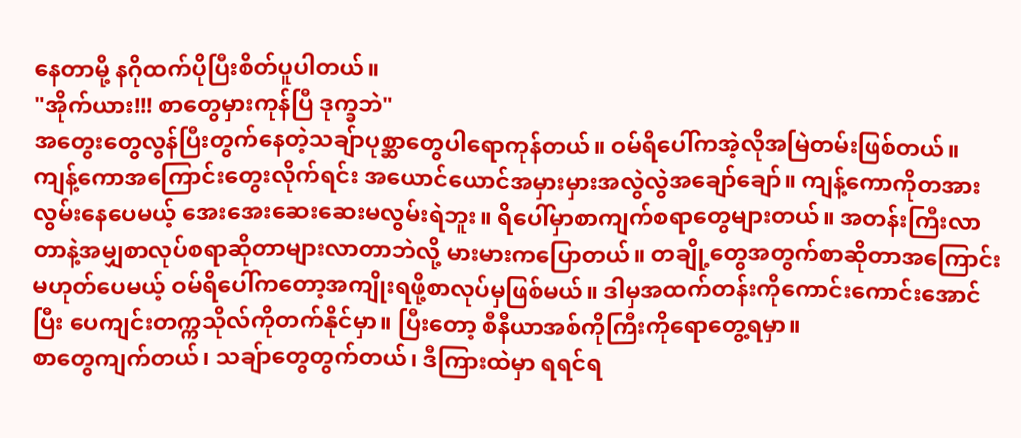နေတာမို့ နဂိုထက်ပိုပြီးစိတ်ပူပါတယ်။
"အိုက်ယား!!! စာတွေမှားကုန်ပြီ ဒုက္ခဘဲ"
အတွေးတွေလွန်ပြီးတွက်နေတဲ့သချ်ာပုစ္ဆာတွေပါရောကုန်တယ်။ ဝမ်ရိပေါ်ကအဲ့လိုအမြဲတမ်းဖြစ်တယ်။ ကျန့်ကောအကြောင်းတွေးလိုက်ရင်း အယောင်ယောင်အမှားမှားအလွဲလွဲအချော်ချော်။ ကျန့်ကောကိုတအားလွမ်းနေပေမယ့် အေးအေးဆေးဆေးမလွမ်းရဲဘူး။ ရိပေါ်မှာစာကျက်စရာတွေများတယ်။ အတန်းကြီးလာတာနဲ့အမျှစာလုပ်စရာဆိုတာများလာတာဘဲလို့ မားမားကပြောတယ်။ တချို့တွေအတွက်စာဆိုတာအကြောင်းမဟုတ်ပေမယ့် ဝမ်ရိပေါ်ကတော့အကျိုးရဖို့စာလုပ်မှဖြစ်မယ်။ ဒါမှအထက်တန်းကိုကောင်းကောင်းအောင်ပြီး ပေကျင်းတက္ကသိုလ်ကိုတက်နိုင်မှာ။ ပြီးတော့ စီနီယာအစ်ကိုကြီးကိုရောတွေ့ရမှာ။
စာတွေကျက်တယ်၊ သချ်ာတွေတွက်တယ်၊ ဒီကြားထဲမှာ ရရင်ရ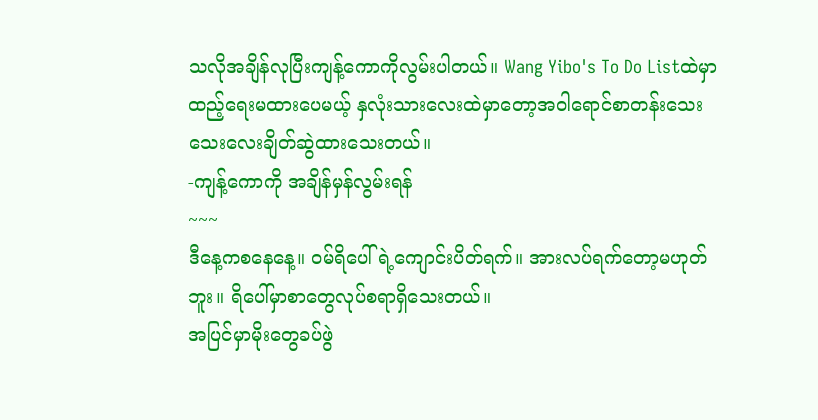သလိုအချိန်လုပြီးကျန့်ကောကိုလွမ်းပါတယ်။ Wang Yibo's To Do Listထဲမှာထည့်ရေးမထားပေမယ့် နှလုံးသားလေးထဲမှာတော့အဝါရောင်စာတန်းသေးသေးလေးချိတ်ဆွဲထားသေးတယ်။
-ကျန့်ကောကို အချိန်မှန်လွမ်းရန်
~~~
ဒီနေ့ကစနေနေ့။ ဝမ်ရိပေါ်ရဲ့ကျောင်းပိတ်ရက်။ အားလပ်ရက်တော့မဟုတ်ဘူး။ ရိပေါ်မှာစာတွေလုပ်စရာရှိသေးတယ်။
အပြင်မှာမိုးတွေခပ်ဖွဲ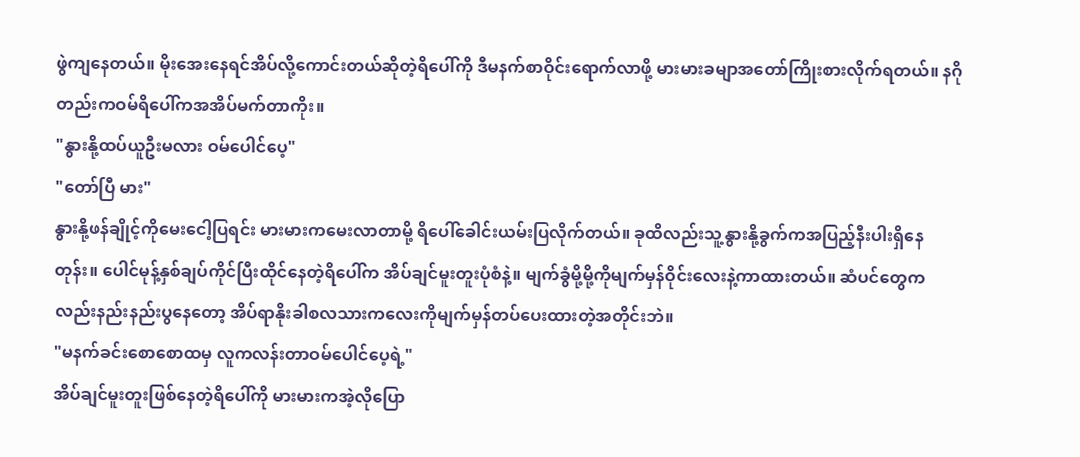ဖွဲကျနေတယ်။ မိုးအေးနေရင်အိပ်လို့ကောင်းတယ်ဆိုတဲ့ရိပေါ်ကို ဒီမနက်စာဝိုင်းရောက်လာဖို့ မားမားခမျာအတော်ကြိုးစားလိုက်ရတယ်။ နဂိုတည်းကဝမ်ရိပေါ်ကအအိပ်မက်တာကိုး။
"နွားနို့ထပ်ယူဦးမလား ဝမ်ပေါင်ပေ့"
"တော်ပြီ မား"
နွားနို့ဖန်ချိုင့်ကိုမေးငေါ့ပြရင်း မားမားကမေးလာတာမို့ ရိပေါ်ခေါင်းယမ်းပြလိုက်တယ်။ ခုထိလည်းသူ့နွားနို့ခွက်ကအပြည့်နီးပါးရှိနေတုန်း။ ပေါင်မုန့်နှစ်ချပ်ကိုင်ပြီးထိုင်နေတဲ့ရိပေါ်က အိပ်ချင်မူးတူးပုံစံနဲ့။ မျက်ခွံမို့မို့ကိုမျက်မှန်ဝိုင်းလေးနဲ့ကာထားတယ်။ ဆံပင်တွေကလည်းနည်းနည်းပွနေတော့ အိပ်ရာနိုးခါစလသားကလေးကိုမျက်မှန်တပ်ပေးထားတဲ့အတိုင်းဘဲ။
"မနက်ခင်းစောစောထမှ လူကလန်းတာဝမ်ပေါင်ပေ့ရဲ့"
အိပ်ချင်မူးတူးဖြစ်နေတဲ့ရိပေါ်ကို မားမားကအဲ့လိုပြော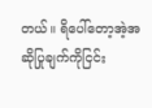တယ်။ ရိပေါ်တော့အဲ့အဆိုပြုချက်ကိုငြင်း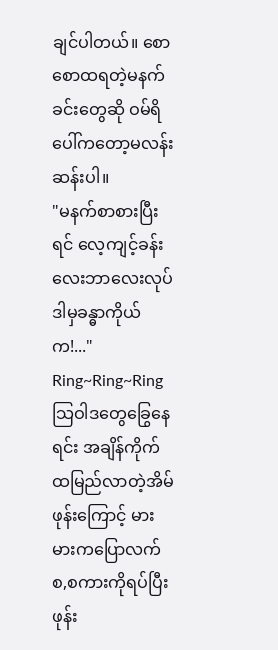ချင်ပါတယ်။ စောစောထရတဲ့မနက်ခင်းတွေဆို ဝမ်ရိပေါ်ကတော့မလန်းဆန်းပါ။
"မနက်စာစားပြီးရင် လေ့ကျင့်ခန်းလေးဘာလေးလုပ် ဒါမှခန္ဓာကိုယ်က!..."
Ring~Ring~Ring
သြဝါဒတွေခြွေနေရင်း အချိန်ကိုက်ထမြည်လာတဲ့အိမ်ဖုန်းကြောင့် မားမားကပြောလက်စ,စကားကိုရပ်ပြီး ဖုန်း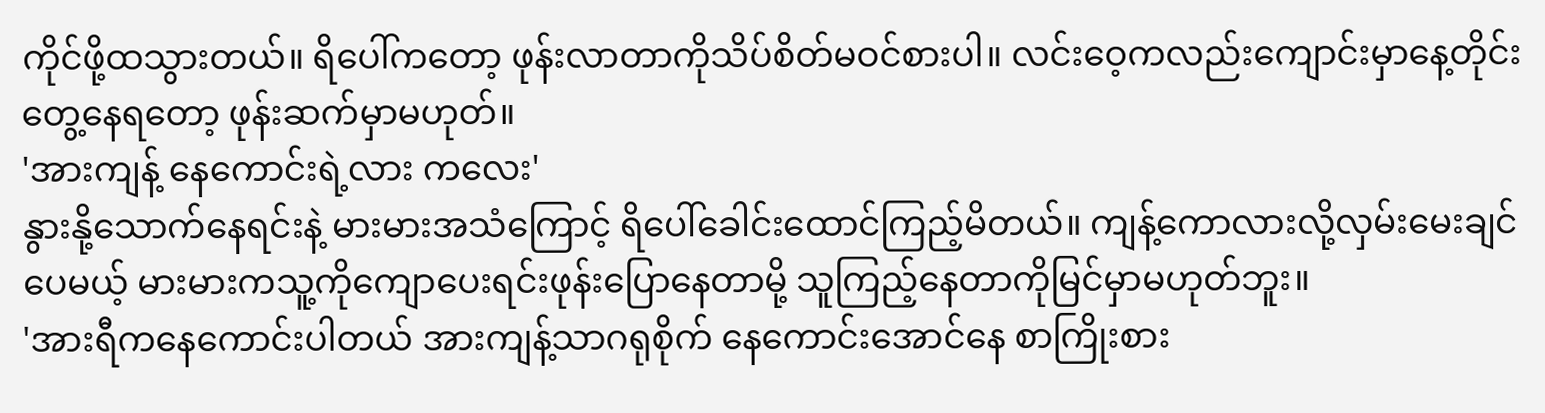ကိုင်ဖို့ထသွားတယ်။ ရိပေါ်ကတော့ ဖုန်းလာတာကိုသိပ်စိတ်မဝင်စားပါ။ လင်းဝေ့ကလည်းကျောင်းမှာနေ့တိုင်းတွေ့နေရတော့ ဖုန်းဆက်မှာမဟုတ်။
'အားကျန့် နေကောင်းရဲ့လား ကလေး'
နွားနို့သောက်နေရင်းနဲ့ မားမားအသံကြောင့် ရိပေါ်ခေါင်းထောင်ကြည့်မိတယ်။ ကျန့်ကောလားလို့လှမ်းမေးချင်ပေမယ့် မားမားကသူ့ကိုကျောပေးရင်းဖုန်းပြောနေတာမို့ သူကြည့်နေတာကိုမြင်မှာမဟုတ်ဘူး။
'အားရီကနေကောင်းပါတယ် အားကျန့်သာဂရုစိုက် နေကောင်းအောင်နေ စာကြိုးစား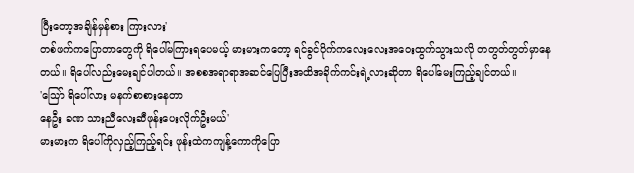ပြီးတော့အချိန်မှန်စား ကြားလား'
တစ်ဖက်ကပြောတာတွေကို ရိပေါ်မကြားရပေမယ့် မားမားကတော့ ရင်ခွင်ပိုက်ကလေးလေးအဝေးထွက်သွားသလို တတွတ်တွတ်မှာနေတယ်။ ရိပေါ်လည်းမေးချင်ပါတယ်။ အစစအရာရာအဆင်ပြေပြီးအထိအခိုက်ကင်းရဲ့လားဆိုတာ ရိပေါ်မေးကြည့်ချင်တယ်။
'သြော် ရိပေါ်လား မနက်စာစားနေတာ
နေဦး ခဏ သားညီလေးဆီဖုန်းပေးလိုက်ဦးမယ်'
မားမားက ရိပေါ်ကိုလှည့်ကြည့်ရင်း ဖုန်းထဲကကျန့်ကောကိုပြော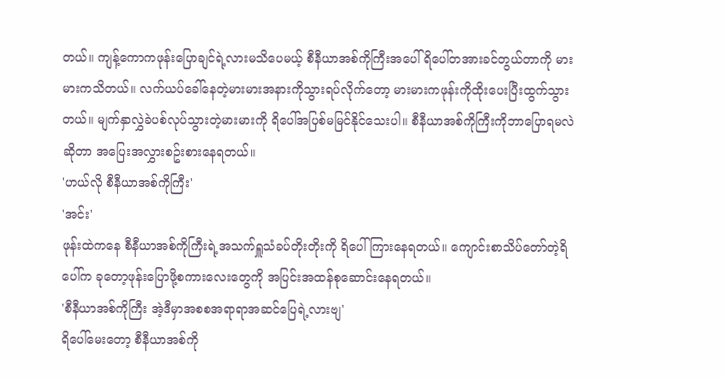တယ်။ ကျန့်ကောကဖုန်းပြောချင်ရဲ့လားမသိပေမယ့် စီနီယာအစ်ကိုကြီးအပေါ် ရိပေါ်တအားခင်တွယ်တာကို မားမားကသိတယ်။ လက်ယပ်ခေါ်နေတဲ့မားမားအနားကိုသွားရပ်လိုက်တော့ မားမားကဖုန်းကိုထိုးပေးပြီးထွက်သွားတယ်။ မျက်နှာလွှဲခဲပစ်လုပ်သွားတဲ့မားမားကို ရိပေါ်အပြစ်မမြင်နိုင်သေးပါ။ စီနီယာအစ်ကိုကြီးကိုဘာပြောရမလဲဆိုတာ အပြေးအလွှားစဥ်းစားနေရတယ်။
'ဟယ်လို စီနီယာအစ်ကိုကြီး'
'အင်း'
ဖုန်းထဲကနေ စီနီယာအစ်ကိုကြီးရဲ့အသက်ရှူသံခပ်တိုးတိုးကို ရိပေါ်ကြားနေရတယ်။ ကျောင်းစာသိပ်တော်တဲ့ရိပေါ်က ခုတော့ဖုန်းပြောဖို့စကားလေးတွေကို အပြင်းအထန်စုဆောင်းနေရတယ်။
'စီနီယာအစ်ကိုကြီး အဲ့ဒီမှာအစစအရာရာအဆင်ပြေရဲ့လားဗျ'
ရိပေါ်မေးတော့ စီနီယာအစ်ကို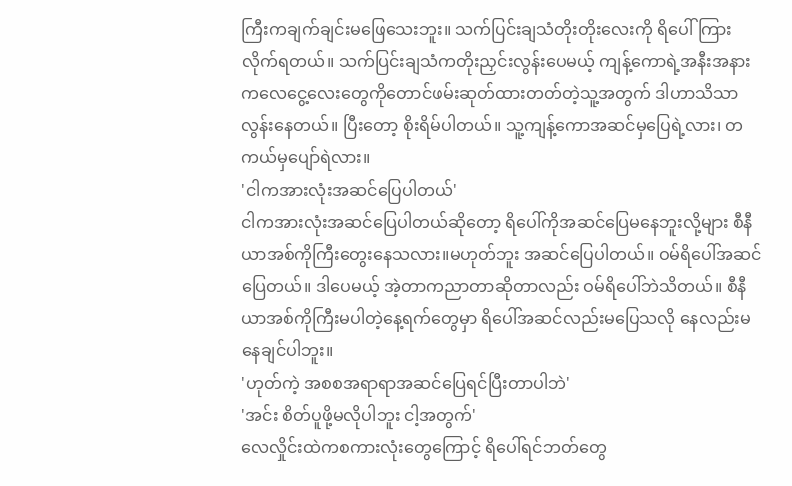ကြီးကချက်ချင်းမဖြေသေးဘူး။ သက်ပြင်းချသံတိုးတိုးလေးကို ရိပေါ်ကြားလိုက်ရတယ်။ သက်ပြင်းချသံကတိုးညှင်းလွန်းပေမယ့် ကျန့်ကောရဲ့အနီးအနားကလေငွေ့လေးတွေကိုတောင်ဖမ်းဆုတ်ထားတတ်တဲ့သူ့အတွက် ဒါဟာသိသာလွန်းနေတယ်။ ပြီးတော့ စိုးရိမ်ပါတယ်။ သူ့ကျန့်ကောအဆင်မှပြေရဲ့လား၊ တကယ်မှပျော်ရဲလား။
'ငါကအားလုံးအဆင်ပြေပါတယ်'
ငါကအားလုံးအဆင်ပြေပါတယ်ဆိုတော့ ရိပေါ်ကိုအဆင်ပြေမနေဘူးလို့များ စီနီယာအစ်ကိုကြီးတွေးနေသလား။မဟုတ်ဘူး အဆင်ပြေပါတယ်။ ဝမ်ရိပေါ်အဆင်ပြေတယ်။ ဒါပေမယ့် အဲ့တာကညာတာဆိုတာလည်း ဝမ်ရိပေါ်ဘဲသိတယ်။ စီနီယာအစ်ကိုကြီးမပါတဲ့နေ့ရက်တွေမှာ ရိပေါ်အဆင်လည်းမပြေသလို နေလည်းမနေချင်ပါဘူး။
'ဟုတ်ကဲ့ အစစအရာရာအဆင်ပြေရင်ပြီးတာပါဘဲ'
'အင်း စိတ်ပူဖို့မလိုပါဘူး ငါ့အတွက်'
လေလှိုင်းထဲကစကားလုံးတွေကြောင့် ရိပေါ်ရင်ဘတ်တွေ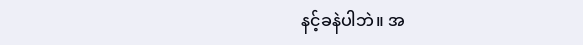နင့်ခနဲပါဘဲ။ အ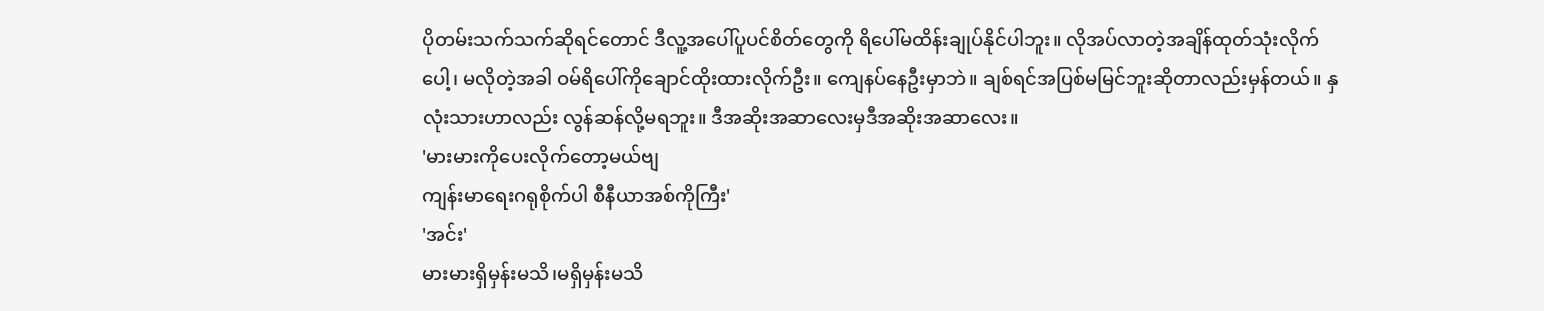ပိုတမ်းသက်သက်ဆိုရင်တောင် ဒီလူ့အပေါ်ပူပင်စိတ်တွေကို ရိပေါ်မထိန်းချုပ်နိုင်ပါဘူး။ လိုအပ်လာတဲ့အချိန်ထုတ်သုံးလိုက်ပေါ့၊ မလိုတဲ့အခါ ဝမ်ရိပေါ်ကိုချောင်ထိုးထားလိုက်ဦး။ ကျေနပ်နေဦးမှာဘဲ။ ချစ်ရင်အပြစ်မမြင်ဘူးဆိုတာလည်းမှန်တယ်။ နှလုံးသားဟာလည်း လွန်ဆန်လို့မရဘူး။ ဒီအဆိုးအဆာလေးမှဒီအဆိုးအဆာလေး။
'မားမားကိုပေးလိုက်တော့မယ်ဗျ
ကျန်းမာရေးဂရုစိုက်ပါ စီနီယာအစ်ကိုကြီး'
'အင်း'
မားမားရှိမှန်းမသိ၊မရှိမှန်းမသိ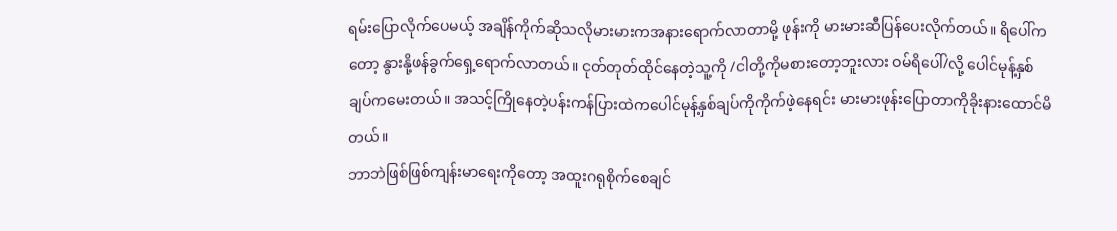ရမ်းပြောလိုက်ပေမယ့် အချိန်ကိုက်ဆိုသလိုမားမားကအနားရောက်လာတာမို့ ဖုန်းကို မားမားဆီပြန်ပေးလိုက်တယ်။ ရိပေါ်ကတော့ နွားနို့ဖန်ခွက်ရှေ့ရောက်လာတယ်။ ငုတ်တုတ်ထိုင်နေတဲ့သူ့ကို /ငါတို့ကိုမစားတော့ဘူးလား ဝမ်ရိပေါ်/လို့ ပေါင်မုန့်နှစ်ချပ်ကမေးတယ်။ အသင့်ကြိုနေတဲ့ပန်းကန်ပြားထဲကပေါင်မုန့်နှစ်ချပ်ကိုကိုက်ဖဲ့နေရင်း မားမားဖုန်းပြောတာကိုခိုးနားထောင်မိတယ်။
ဘာဘဲဖြစ်ဖြစ်ကျန်းမာရေးကိုတော့ အထူးဂရုစိုက်စေချင်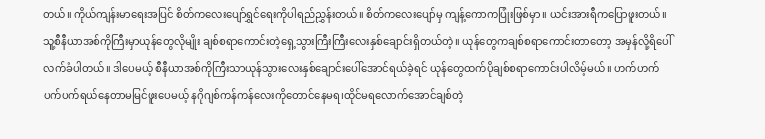တယ်။ ကိုယ်ကျန်းမာရေးအပြင် စိတ်ကလေးပျော်ရွှင်ရေးကိုပါရည်ညွှန်းတယ်။ စိတ်ကလေးပျော်မှ ကျန့်ကောကပြုံးဖြစ်မှာ။ ယင်းအားရီကပြောဖူးတယ်။ သူ့စီနီယာအစ်ကိုကြီးမှာယုန်တွေလိုမျိုး ချစ်စရာကောင်းတဲ့ရှေ့သွားကြီးကြီးလေးနှစ်ချောင်းရှိတယ်တဲ့။ ယုန်တွေကချစ်စရာကောင်းတာတော့ အမှန်လို့ရိပေါ်လက်ခံပါတယ်။ ဒါပေမယ့် စီနီယာအစ်ကိုကြီးသာယုန်သွားလေးနှစ်ချောင်းပေါ်အောင်ရယ်ခဲ့ရင် ယုန်တွေထက်ပိုချစ်စရာကောင်းပါလိမ့်မယ်။ ဟက်ဟက်ပက်ပက်ရယ်နေတာမမြင်ဖူးပေမယ့် နဂိုဂျစ်ကန်ကန်လေးကိုတောင်နေမရ၊ထိုင်မရလောက်အောင်ချစ်တဲ့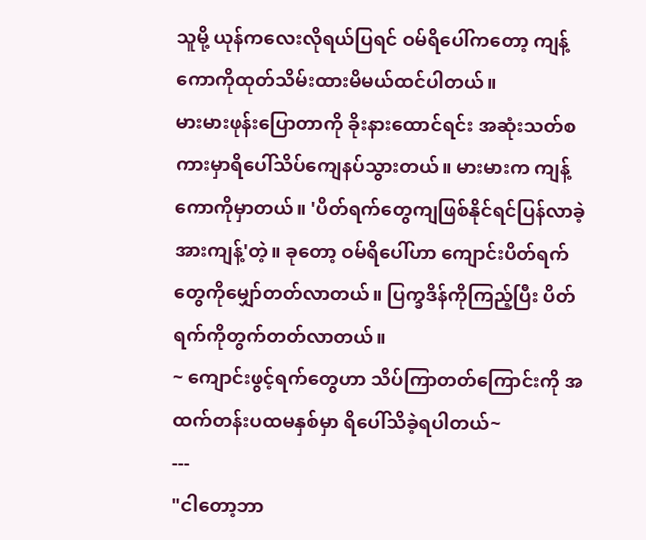သူမို့ ယုန်ကလေးလိုရယ်ပြရင် ဝမ်ရိပေါ်ကတော့ ကျန့်ကောကိုထုတ်သိမ်းထားမိမယ်ထင်ပါတယ်။
မားမားဖုန်းပြောတာကို ခိုးနားထောင်ရင်း အဆုံးသတ်စကားမှာရိပေါ်သိပ်ကျေနပ်သွားတယ်။ မားမားက ကျန့်ကောကိုမှာတယ်။ 'ပိတ်ရက်တွေကျဖြစ်နိုင်ရင်ပြန်လာခဲ့ အားကျန့်'တဲ့။ ခုတော့ ဝမ်ရိပေါ်ဟာ ကျောင်းပိတ်ရက်တွေကိုမျှော်တတ်လာတယ်။ ပြက္ခဒိန်ကိုကြည့်ပြီး ပိတ်ရက်ကိုတွက်တတ်လာတယ်။
~ ကျောင်းဖွင့်ရက်တွေဟာ သိပ်ကြာတတ်ကြောင်းကို အထက်တန်းပထမနှစ်မှာ ရိပေါ်သိခဲ့ရပါတယ်~
---
"ငါတော့ဘာ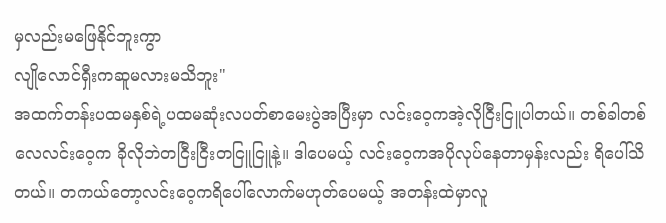မှလည်းမဖြေနိုင်ဘူးကွာ
လျိုလောင်ရှီးကဆူမလားမသိဘူး"
အထက်တန်းပထမနှစ်ရဲ့ပထမဆုံးလပတ်စာမေးပွဲအပြီးမှာ လင်းဝေ့ကအဲ့လိုငြီးငြူပါတယ်။ တစ်ခါတစ်လေလင်းဝေ့က ခိုလိုဘဲတငြီးငြီးတငြူငြူနဲ့။ ဒါပေမယ့် လင်းဝေ့ကအပိုလုပ်နေတာမှန်းလည်း ရိပေါ်သိတယ်။ တကယ်တော့လင်းဝေ့ကရိပေါ်လောက်မဟုတ်ပေမယ့် အတန်းထဲမှာလူ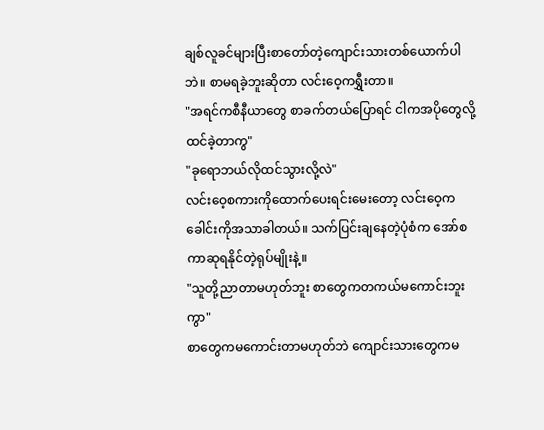ချစ်လူခင်များပြီးစာတော်တဲ့ကျောင်းသားတစ်ယောက်ပါဘဲ။ စာမရခဲ့ဘူးဆိုတာ လင်းဝေ့ကရွှီးတာ။
"အရင်ကစီနီယာတွေ စာခက်တယ်ပြောရင် ငါကအပိုတွေလို့ထင်ခဲ့တာကွ"
"ခုရောဘယ်လိုထင်သွားလို့လဲ"
လင်းဝေ့စကားကိုထောက်ပေးရင်းမေးတော့ လင်းဝေ့ကခေါင်းကိုအသာခါတယ်။ သက်ပြင်းချနေတဲ့ပုံစံက အော်စကာဆုရနိုင်တဲ့ရုပ်မျိုးနဲ့။
"သူတို့ညာတာမဟုတ်ဘူး စာတွေကတကယ်မကောင်းဘူးကွာ"
စာတွေကမကောင်းတာမဟုတ်ဘဲ ကျောင်းသားတွေကမ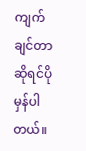ကျက်ချင်တာဆိုရင်ပိုမှန်ပါတယ်။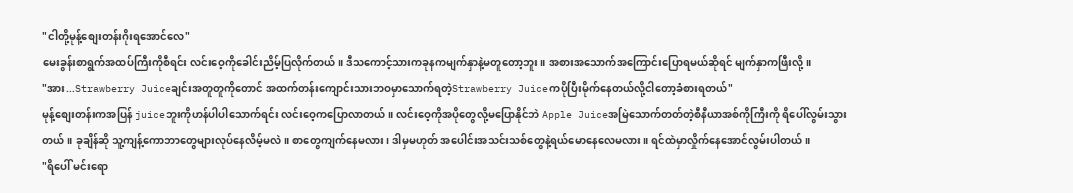"ငါတို့မုန့်စျေးတန်းဂိုးရအောင်လေ"
မေးခွန်းစာရွက်အထပ်ကြီးကိုစီရင်း လင်းဝေ့ကိုခေါင်းညိမ့်ပြလိုက်တယ်။ ဒီသကောင့်သားကခုနကမျက်နှာနဲ့မတူတော့ဘူး။ အစားအသောက်အကြောင်းပြောရမယ်ဆိုရင် မျက်နှာကဖြီးလို့။
"အား...Strawberry Juiceချင်းအတူတူကိုတောင် အထက်တန်းကျောင်းသားဘဝမှာသောက်ရတဲ့Strawberry Juiceကပိုပြီးမိုက်နေတယ်လို့ငါတော့ခံစားရတယ်"
မုန့်စျေးတန်းကအပြန် juiceဘူးကိုဟန်ပါပါသောက်ရင်း လင်းဝေ့ကပြောလာတယ်။ လင်းဝေ့ကိုအပိုတွေလို့မပြောနိုင်ဘဲ Apple Juiceအမြဲသောက်တတ်တဲ့စီနီယာအစ်ကိုကြီးကို ရိပေါ်လွမ်းသွားတယ်။ ခုချိန်ဆို သူ့ကျန့်ကောဘာတွေများလုပ်နေလိမ့်မလဲ။ စာတွေကျက်နေမလား၊ ဒါမှမဟုတ် အပေါင်းအသင်းသစ်တွေနဲ့ရယ်မောနေလေမလား။ ရင်ထဲမှာလှိုက်နေအောင်လွမ်းပါတယ်။
"ရိပေါ် မင်းရော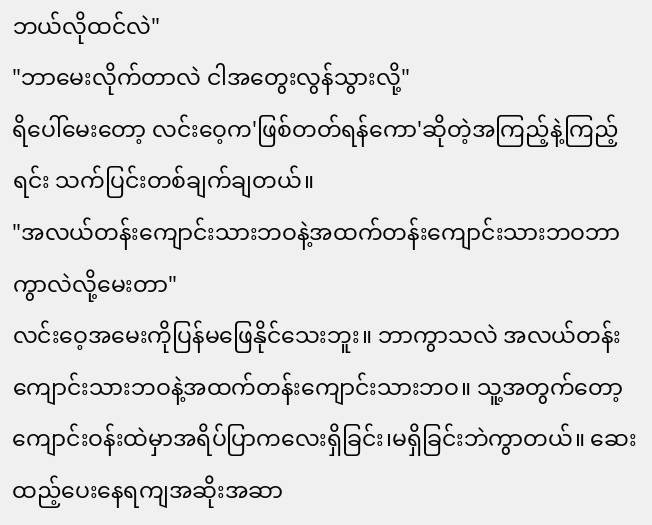ဘယ်လိုထင်လဲ"
"ဘာမေးလိုက်တာလဲ ငါအတွေးလွန်သွားလို့"
ရိပေါ်မေးတော့ လင်းဝေ့က'ဖြစ်တတ်ရန်ကော'ဆိုတဲ့အကြည့်နဲ့ကြည့်ရင်း သက်ပြင်းတစ်ချက်ချတယ်။
"အလယ်တန်းကျောင်းသားဘဝနဲ့အထက်တန်းကျောင်းသားဘဝဘာကွာလဲလို့မေးတာ"
လင်းဝေ့အမေးကိုပြန်မဖြေနိုင်သေးဘူး။ ဘာကွာသလဲ အလယ်တန်းကျောင်းသားဘဝနဲ့အထက်တန်းကျောင်းသားဘဝ။ သူ့အတွက်တော့ ကျောင်းဝန်းထဲမှာအရိပ်ပြာကလေးရှိခြင်း၊မရှိခြင်းဘဲကွာတယ်။ ဆေးထည့်ပေးနေရကျအဆိုးအဆာ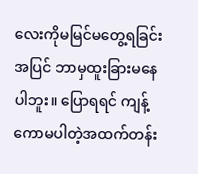လေးကိုမမြင်မတွေ့ရခြင်းအပြင် ဘာမှထူးခြားမနေပါဘူး။ ပြောရရင် ကျန့်ကောမပါတဲ့အထက်တန်း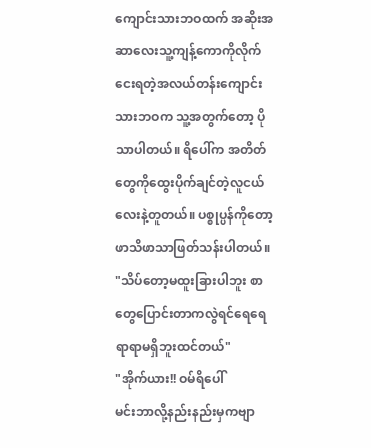ကျောင်းသားဘဝထက် အဆိုးအဆာလေးသူ့ကျန့်ကောကိုလိုက်ငေးရတဲ့အလယ်တန်းကျောင်းသားဘဝက သူ့အတွက်တော့ ပိုသာပါတယ်။ ရိပေါ်က အတိတ်တွေကိုထွေးပိုက်ချင်တဲ့လူငယ်လေးနဲ့တူတယ်။ ပစ္စုပ္ပန်ကိုတော့ဖာသိဖာသာဖြတ်သန်းပါတယ်။
"သိပ်တော့မထူးခြားပါဘူး စာတွေပြောင်းတာကလွဲရင်ရေရေရာရာမရှိဘူးထင်တယ်"
"အိုက်ယား!! ဝမ်ရိပေါ်
မင်းဘာလို့နည်းနည်းမှကဗျာ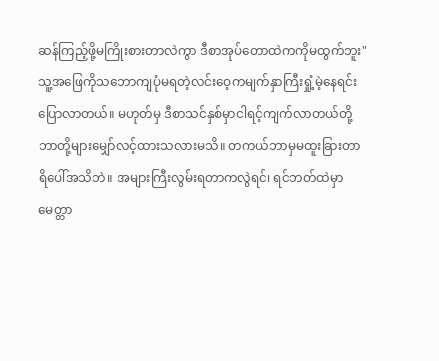ဆန်ကြည့်ဖို့မကြိုးစားတာလဲကွာ ဒီစာအုပ်တောထဲကကိုမထွက်ဘူး"
သူ့အဖြေကိုသဘောကျပုံမရတဲ့လင်းဝေ့ကမျက်နှာကြီးရှုံ့မဲ့နေရင်းပြောလာတယ်။ မဟုတ်မှ ဒီစာသင်နှစ်မှာငါရင့်ကျက်လာတယ်တို့ဘာတို့များမျှော်လင့်ထားသလားမသိ။ တကယ်ဘာမှမထူးခြားတာရိပေါ်အသိဘဲ။ အများကြီးလွမ်းရတာကလွဲရင်၊ ရင်ဘတ်ထဲမှာမေတ္တာ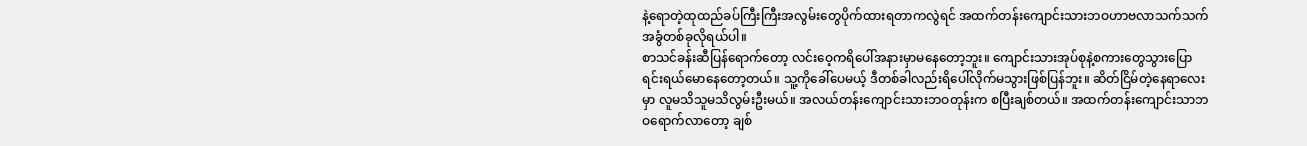နဲ့ရောတဲ့ထုထည်ခပ်ကြီးကြီးအလွမ်းတွေပိုက်ထားရတာကလွဲရင် အထက်တန်းကျောင်းသားဘဝဟာဗလာသက်သက်အခွံတစ်ခုလိုရယ်ပါ။
စာသင်ခန်းဆီပြန်ရောက်တော့ လင်းဝေ့ကရိပေါ်အနားမှာမနေတော့ဘူး။ ကျောင်းသားအုပ်စုနဲ့စကားတွေသွားပြောရင်းရယ်မောနေတော့တယ်။ သူ့ကိုခေါ်ပေမယ့် ဒီတစ်ခါလည်းရိပေါ်လိုက်မသွားဖြစ်ပြန်ဘူး။ ဆိတ်ငြိမ်တဲ့နေရာလေးမှာ လူမသိသူမသိလွမ်းဦးမယ်။ အလယ်တန်းကျောင်းသားဘဝတုန်းက စပြီးချစ်တယ်။ အထက်တန်းကျောင်းသာဘဝရောက်လာတော့ ချစ်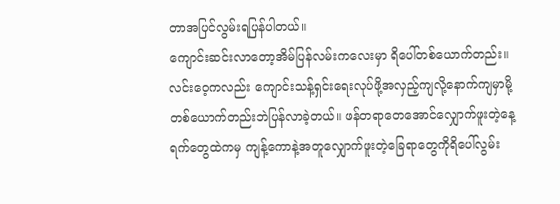တာအပြင်လွမ်းရပြန်ပါတယ်။
ကျောင်းဆင်းလာတော့အိမ်ပြန်လမ်းကလေးမှာ ရိပေါ်တစ်ယောက်တည်း။ လင်းဝေ့ကလည်း ကျောင်းသန့်ရှင်းရေးလုပ်ဖို့အလှည့်ကျလို့နောက်ကျမှာမို့ တစ်ယောက်တည်းဘဲပြန်လာခဲ့တယ်။ ဖန်တရာတေအောင်လျှောက်ဖူးတဲ့နေ့ရက်တွေထဲကမှ ကျန့်ကောနဲ့အတူလျှောက်ဖူးတဲ့ခြေရာတွေကိုရိပေါ်လွမ်း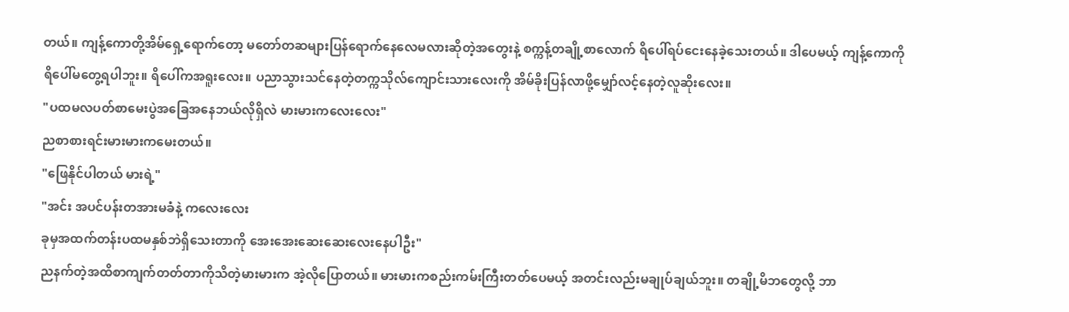တယ်။ ကျန့်ကောတို့အိမ်ရှေ့ရောက်တော့ မတော်တဆများပြန်ရောက်နေလေမလားဆိုတဲ့အတွေးနဲ့ စက္ကန့်တချို့စာလောက် ရိပေါ်ရပ်ငေးနေခဲ့သေးတယ်။ ဒါပေမယ့် ကျန့်ကောကိုရိပေါ်မတွေ့ရပါဘူး။ ရိပေါ်ကအရူးလေး။ ပညာသွားသင်နေတဲ့တက္ကသိုလ်ကျောင်းသားလေးကို အိမ်ခိုးပြန်လာဖို့မျှော်လင့်နေတဲ့လူဆိုးလေး။
"ပထမလပတ်စာမေးပွဲအခြေအနေဘယ်လိုရှိလဲ မားမားကလေးလေး"
ညစာစားရင်းမားမားကမေးတယ်။
"ဖြေနိုင်ပါတယ် မားရဲ့"
"အင်း အပင်ပန်းတအားမခံနဲ့ ကလေးလေး
ခုမှအထက်တန်းပထမနှစ်ဘဲရှိသေးတာကို အေးအေးဆေးဆေးလေးနေပါဦး"
ညနက်တဲ့အထိစာကျက်တတ်တာကိုသိတဲ့မားမားက အဲ့လိုပြောတယ်။ မားမားကစည်းကမ်းကြီးတတ်ပေမယ့် အတင်းလည်းမချုပ်ချယ်ဘူး။ တချို့မိဘတွေလို့ ဘာ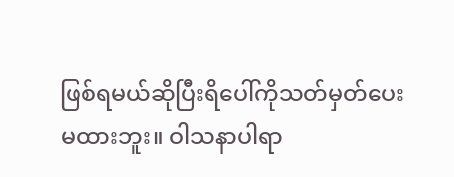ဖြစ်ရမယ်ဆိုပြီးရိပေါ်ကိုသတ်မှတ်ပေးမထားဘူး။ ဝါသနာပါရာ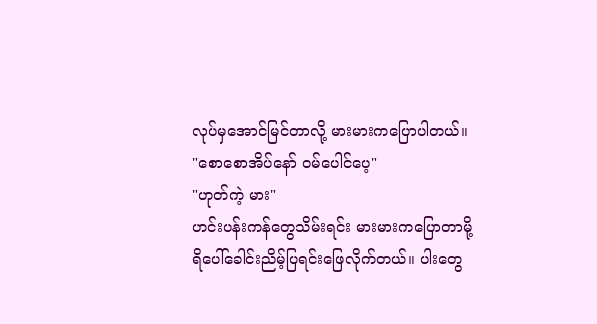လုပ်မှအောင်မြင်တာလို့ မားမားကပြောပါတယ်။
"စောစောအိပ်နော် ဝမ်ပေါင်ပေ့"
"ဟုတ်ကဲ့ မား"
ဟင်းပန်းကန်တွေသိမ်းရင်း မားမားကပြောတာမို့ ရိပေါ်ခေါင်းညိမ့်ပြရင်းဖြေလိုက်တယ်။ ပါးတွေ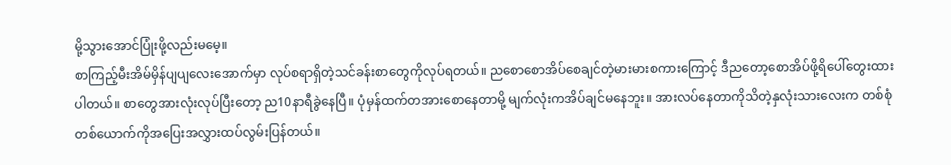မို့သွားအောင်ပြုံးဖို့လည်းမမေ့။
စာကြည့်မီးအိမ်မှိန်ပျပျလေးအောက်မှာ လုပ်စရာရှိတဲ့သင်ခန်းစာတွေကိုလုပ်ရတယ်။ ညစောစောအိပ်စေချင်တဲ့မားမားစကားကြောင့် ဒီညတော့စောအိပ်ဖို့ရိပေါ်တွေးထားပါတယ်။ စာတွေအားလုံးလုပ်ပြီးတော့ ည10နာရီခွဲနေပြီ။ ပုံမှန်ထက်တအားစောနေတာမို့ မျက်လုံးကအိပ်ချင်မနေဘူး။ အားလပ်နေတာကိုသိတဲ့နှလုံးသားလေးက တစ်စုံတစ်ယောက်ကိုအပြေးအလွှားထပ်လွမ်းပြန်တယ်။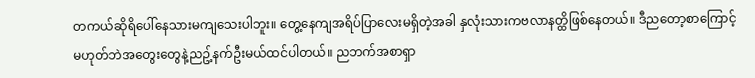တကယ်ဆိုရိပေါ်နေသားမကျသေးပါဘူး။ တွေ့နေကျအရိပ်ပြာလေးမရှိတဲ့အခါ နှလုံးသားကဗလာနတ္ထိဖြစ်နေတယ်။ ဒီညတော့စာကြောင့်မဟုတ်ဘဲအတွေးတွေနဲ့ညဥ့်နက်ဦးမယ်ထင်ပါတယ်။ ညဘက်အစာရှာ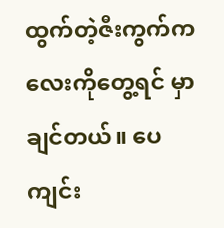ထွက်တဲ့ဇီးကွက်ကလေးကိုတွေ့ရင် မှာချင်တယ်။ ပေကျင်း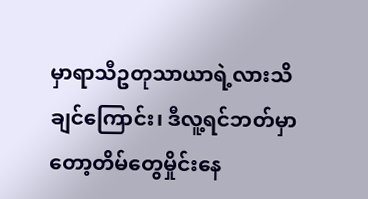မှာရာသီဥတုသာယာရဲ့လားသိချင်ကြောင်း၊ ဒီလူ့ရင်ဘတ်မှာတော့တိမ်တွေမှိုင်းနေ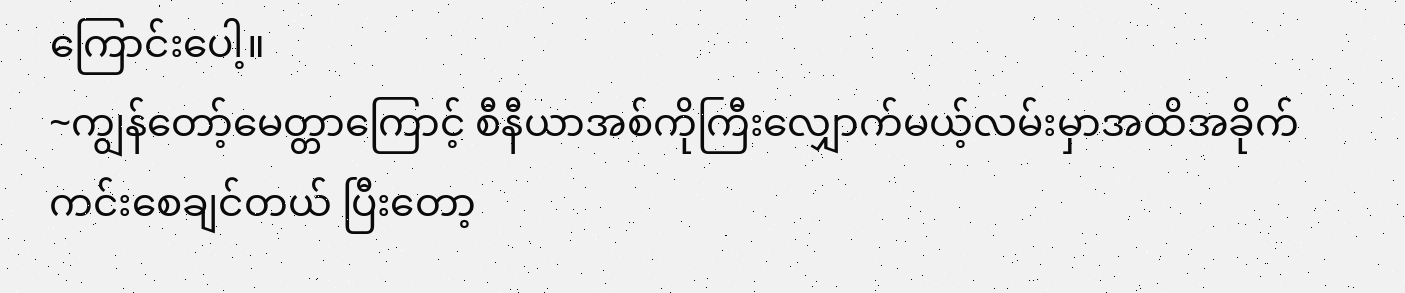ကြောင်းပေါ့။
~ကျွန်တော့်မေတ္တာကြောင့် စီနီယာအစ်ကိုကြီးလျှောက်မယ့်လမ်းမှာအထိအခိုက်ကင်းစေချင်တယ် ပြီးတော့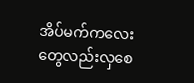အိပ်မက်ကလေးတွေလည်းလှစေ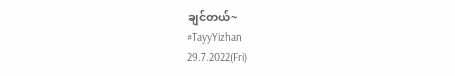ချင်တယ်~
#TayyYizhan
29.7.2022(Fri)